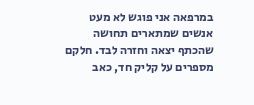במרפאה אני פוגש לא מעט אנשים שמתארים תחושה שהכתף יצאה וחזרה לבד. חלקם מספרים על קליק חד, כאב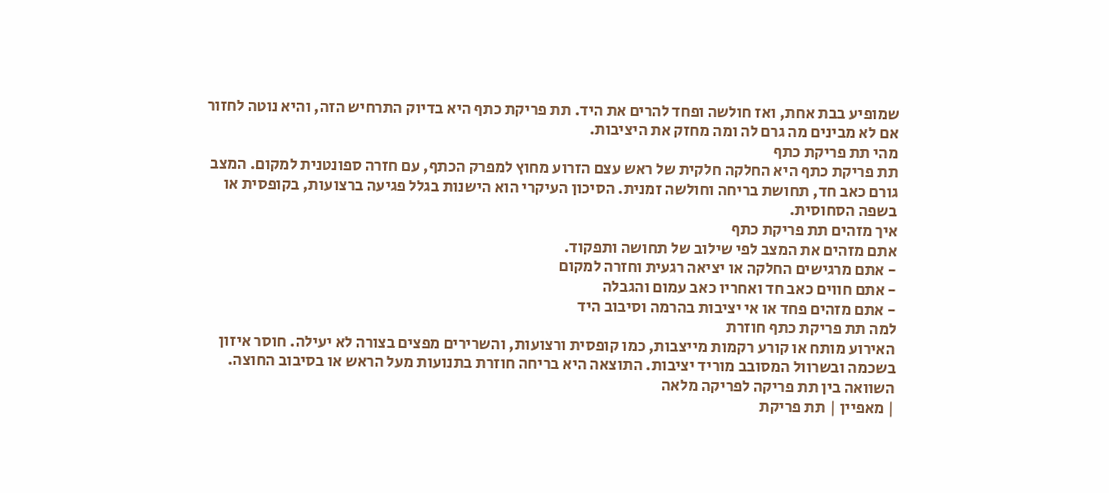שמופיע בבת אחת, ואז חולשה ופחד להרים את היד. תת פריקת כתף היא בדיוק התרחיש הזה, והיא נוטה לחזור אם לא מבינים מה גרם לה ומה מחזק את היציבות.
מהי תת פריקת כתף
תת פריקת כתף היא החלקה חלקית של ראש עצם הזרוע מחוץ למפרק הכתף, עם חזרה ספונטנית למקום. המצב גורם כאב חד, תחושת בריחה וחולשה זמנית. הסיכון העיקרי הוא הישנות בגלל פגיעה ברצועות, בקופסית או בשפה הסחוסית.
איך מזהים תת פריקת כתף
אתם מזהים את המצב לפי שילוב של תחושה ותפקוד.
- אתם מרגישים החלקה או יציאה רגעית וחזרה למקום
- אתם חווים כאב חד ואחריו כאב עמום והגבלה
- אתם מזהים פחד או אי יציבות בהרמה וסיבוב היד
למה תת פריקת כתף חוזרת
האירוע מותח או קורע רקמות מייצבות, כמו קופסית ורצועות, והשרירים מפצים בצורה לא יעילה. חוסר איזון בשכמה ובשרוול המסובב מוריד יציבות. התוצאה היא בריחה חוזרת בתנועות מעל הראש או בסיבוב החוצה.
השוואה בין תת פריקה לפריקה מלאה
| מאפיין | תת פריקת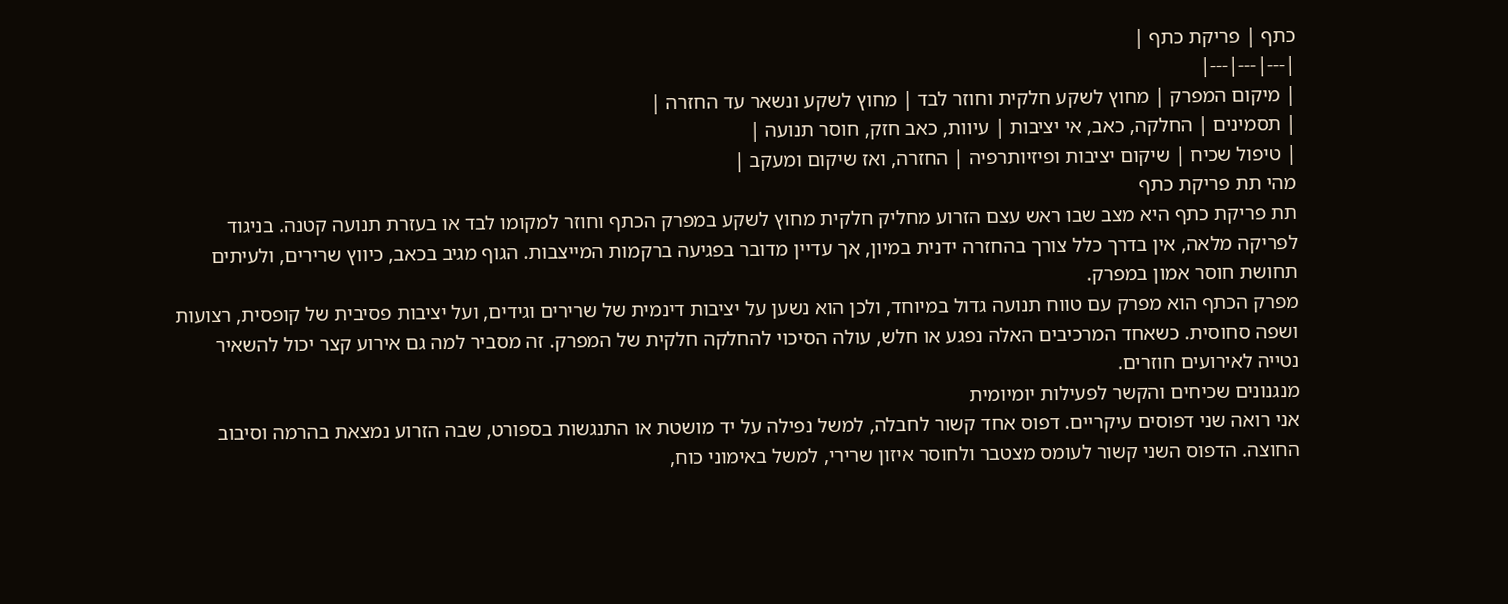כתף | פריקת כתף |
|---|---|---|
| מיקום המפרק | מחוץ לשקע חלקית וחוזר לבד | מחוץ לשקע ונשאר עד החזרה |
| תסמינים | החלקה, כאב, אי יציבות | עיוות, כאב חזק, חוסר תנועה |
| טיפול שכיח | שיקום יציבות ופיזיותרפיה | החזרה, ואז שיקום ומעקב |
מהי תת פריקת כתף
תת פריקת כתף היא מצב שבו ראש עצם הזרוע מחליק חלקית מחוץ לשקע במפרק הכתף וחוזר למקומו לבד או בעזרת תנועה קטנה. בניגוד לפריקה מלאה, אין בדרך כלל צורך בהחזרה ידנית במיון, אך עדיין מדובר בפגיעה ברקמות המייצבות. הגוף מגיב בכאב, כיווץ שרירים, ולעיתים תחושת חוסר אמון במפרק.
מפרק הכתף הוא מפרק עם טווח תנועה גדול במיוחד, ולכן הוא נשען על יציבות דינמית של שרירים וגידים, ועל יציבות פסיבית של קופסית, רצועות ושפה סחוסית. כשאחד המרכיבים האלה נפגע או חלש, עולה הסיכוי להחלקה חלקית של המפרק. זה מסביר למה גם אירוע קצר יכול להשאיר נטייה לאירועים חוזרים.
מנגנונים שכיחים והקשר לפעילות יומיומית
אני רואה שני דפוסים עיקריים. דפוס אחד קשור לחבלה, למשל נפילה על יד מושטת או התנגשות בספורט, שבה הזרוע נמצאת בהרמה וסיבוב החוצה. הדפוס השני קשור לעומס מצטבר ולחוסר איזון שרירי, למשל באימוני כוח,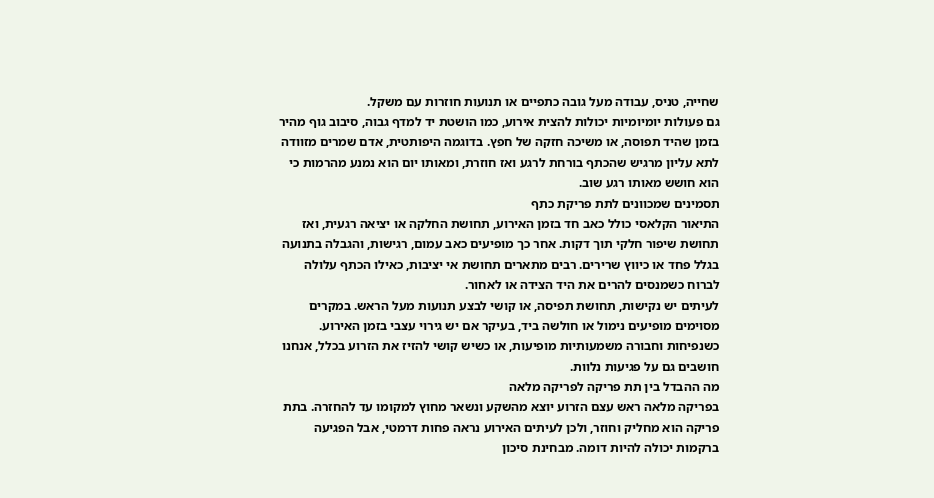שחייה, טניס, עבודה מעל גובה כתפיים או תנועות חוזרות עם משקל.
גם פעולות יומיומיות יכולות להצית אירוע, כמו הושטת יד למדף גבוה, סיבוב גוף מהיר בזמן שהיד תפוסה, או משיכה חזקה של חפץ. בדוגמה היפותטית, אדם שמרים מזוודה לתא עליון מרגיש שהכתף בורחת לרגע ואז חוזרת, ומאותו יום הוא נמנע מהרמות כי הוא חושש מאותו רגע שוב.
תסמינים שמכוונים לתת פריקת כתף
התיאור הקלאסי כולל כאב חד בזמן האירוע, תחושת החלקה או יציאה רגעית, ואז תחושת שיפור חלקי תוך דקות. אחר כך מופיעים כאב עמום, רגישות, והגבלה בתנועה בגלל פחד או כיווץ שרירים. רבים מתארים תחושת אי יציבות, כאילו הכתף עלולה לברוח כשמנסים להרים את היד הצידה או לאחור.
לעיתים יש נקישות, תחושת תפיסה, או קושי לבצע תנועות מעל הראש. במקרים מסוימים מופיעים נימול או חולשה ביד, בעיקר אם יש גירוי עצבי בזמן האירוע. כשנפיחות וחבורה משמעותיות מופיעות, או כשיש קושי להזיז את הזרוע בכלל, אנחנו חושבים גם על פגיעות נלוות.
מה ההבדל בין תת פריקה לפריקה מלאה
בפריקה מלאה ראש עצם הזרוע יוצא מהשקע ונשאר מחוץ למקומו עד להחזרה. בתת פריקה הוא מחליק וחוזר, ולכן לעיתים האירוע נראה פחות דרמטי, אבל הפגיעה ברקמות יכולה להיות דומה. מבחינת סיכון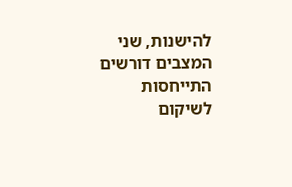להישנות, שני המצבים דורשים התייחסות לשיקום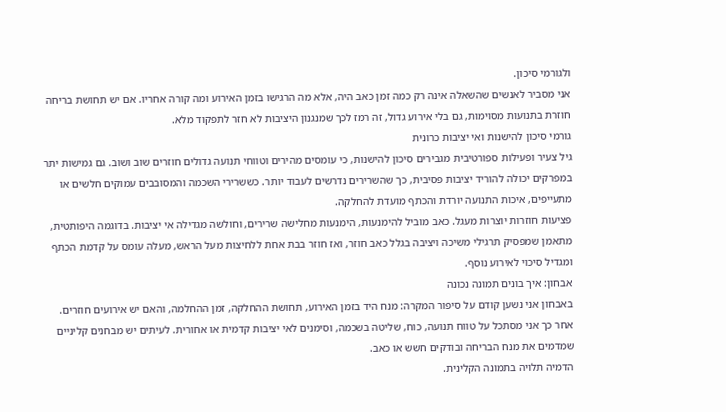ולגורמי סיכון.
אני מסביר לאנשים שהשאלה אינה רק כמה זמן כאב היה, אלא מה הרגישו בזמן האירוע ומה קורה אחריו. אם יש תחושת בריחה חוזרת בתנועות מסוימות, גם בלי אירוע גדול, זה רמז לכך שמנגנון היציבות לא חזר לתפקוד מלא.
גורמי סיכון להישנות ואי יציבות כרונית
גיל צעיר ופעילות ספורטיבית מגבירים סיכון להישנות, כי עומסים מהירים וטווחי תנועה גדולים חוזרים שוב ושוב. גם גמישות יתר במפרקים יכולה להוריד יציבות פסיבית, כך שהשרירים נדרשים לעבוד יותר. כששרירי השכמה והמסובבים עמוקים חלשים או מתעייפים, איכות התנועה יורדת והכתף מועדת להחלקה.
פציעות חוזרות יוצרות מעגל. כאב מוביל להימנעות, הימנעות מחלישה שרירים, וחולשה מגדילה אי יציבות. בדוגמה היפותטית, מתאמן שמפסיק תרגילי משיכה ויציבה בגלל כאב חוזר, ואז חוזר בבת אחת ללחיצות מעל הראש, מעלה עומס על קדמת הכתף ומגדיל סיכוי לאירוע נוסף.
אבחון: איך בונים תמונה נכונה
באבחון אני נשען קודם על סיפור המקרה: מנח היד בזמן האירוע, תחושת ההחלקה, זמן ההחלמה, והאם יש אירועים חוזרים. אחר כך אני מסתכל על טווח תנועה, כוח, שליטה בשכמה, וסימנים לאי יציבות קדמית או אחורית. לעיתים יש מבחנים קליניים שמדמים את מנח הבריחה ובודקים חשש או כאב.
הדמיה תלויה בתמונה הקלינית.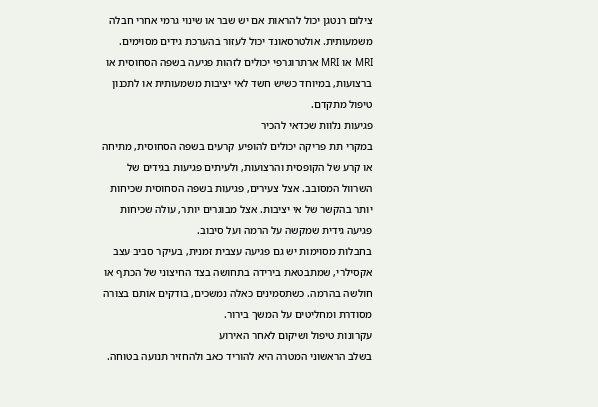צילום רנטגן יכול להראות אם יש שבר או שינוי גרמי אחרי חבלה משמעותית. אולטרסאונד יכול לעזור בהערכת גידים מסוימים. MRI או MRI ארתרוגרפי יכולים לזהות פגיעה בשפה הסחוסית או ברצועות, במיוחד כשיש חשד לאי יציבות משמעותית או לתכנון טיפול מתקדם.
פגיעות נלוות שכדאי להכיר
במקרי תת פריקה יכולים להופיע קרעים בשפה הסחוסית, מתיחה או קרע של הקופסית והרצועות, ולעיתים פגיעות בגידים של השרוול המסובב. אצל צעירים, פגיעות בשפה הסחוסית שכיחות יותר בהקשר של אי יציבות. אצל מבוגרים יותר, עולה שכיחות פגיעה גידית שמקשה על הרמה ועל סיבוב.
בחבלות מסוימות יש גם פגיעה עצבית זמנית, בעיקר סביב עצב אקסילרי, שמתבטאת בירידה בתחושה בצד החיצוני של הכתף או חולשה בהרמה. כשתסמינים כאלה נמשכים, בודקים אותם בצורה מסודרת ומחליטים על המשך בירור.
עקרונות טיפול ושיקום לאחר האירוע
בשלב הראשוני המטרה היא להוריד כאב ולהחזיר תנועה בטוחה.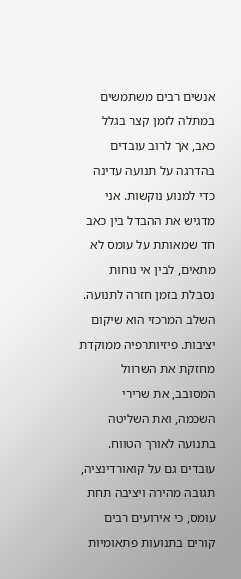אנשים רבים משתמשים במתלה לזמן קצר בגלל כאב, אך לרוב עובדים בהדרגה על תנועה עדינה כדי למנוע נוקשות. אני מדגיש את ההבדל בין כאב חד שמאותת על עומס לא מתאים, לבין אי נוחות נסבלת בזמן חזרה לתנועה.
השלב המרכזי הוא שיקום יציבות. פיזיותרפיה ממוקדת מחזקת את השרוול המסובב, את שרירי השכמה, ואת השליטה בתנועה לאורך הטווח. עובדים גם על קואורדינציה, תגובה מהירה ויציבה תחת עומס, כי אירועים רבים קורים בתנועות פתאומיות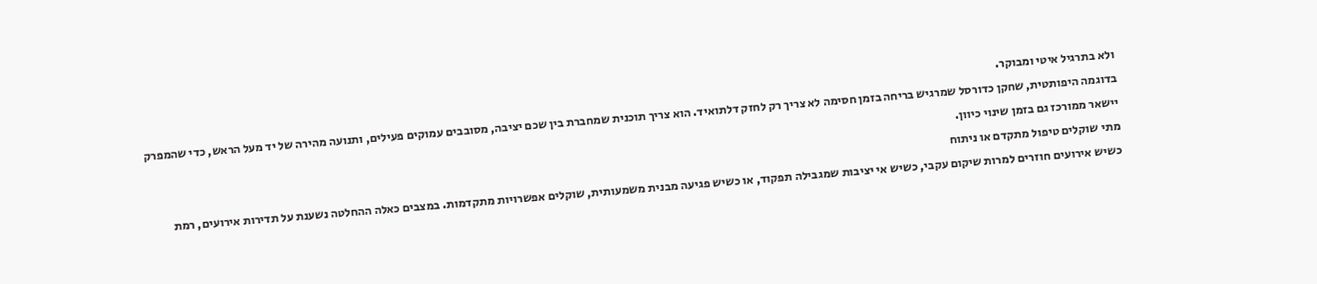ולא בתרגיל איטי ומבוקר.
בדוגמה היפותטית, שחקן כדורסל שמרגיש בריחה בזמן חסימה לא צריך רק לחזק דלתואיד. הוא צריך תוכנית שמחברת בין שכם יציבה, מסובבים עמוקים פעילים, ותנועה מהירה של יד מעל הראש, כדי שהמפרק יישאר ממורכז גם בזמן שינוי כיוון.
מתי שוקלים טיפול מתקדם או ניתוח
כשיש אירועים חוזרים למרות שיקום עקבי, כשיש אי יציבות שמגבילה תפקוד, או כשיש פגיעה מבנית משמעותית, שוקלים אפשרויות מתקדמות. במצבים כאלה ההחלטה נשענת על תדירות אירועים, רמת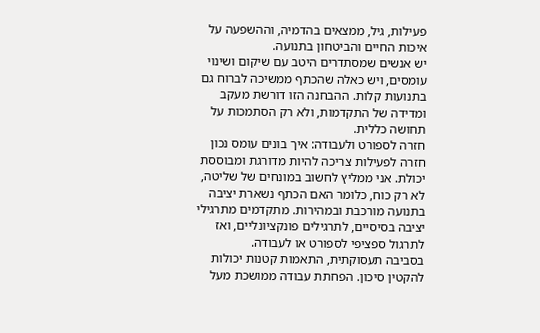פעילות, גיל, ממצאים בהדמיה, וההשפעה על איכות החיים והביטחון בתנועה.
יש אנשים שמסתדרים היטב עם שיקום ושינוי עומסים, ויש כאלה שהכתף ממשיכה לברוח גם בתנועות קלות. ההבחנה הזו דורשת מעקב ומדידה של התקדמות, ולא רק הסתמכות על תחושה כללית.
חזרה לספורט ולעבודה: איך בונים עומס נכון
חזרה לפעילות צריכה להיות מדורגת ומבוססת יכולת. אני ממליץ לחשוב במונחים של שליטה, לא רק כוח, כלומר האם הכתף נשארת יציבה בתנועה מורכבת ובמהירות. מתקדמים מתרגילי יציבה בסיסיים, לתרגילים פונקציונליים, ואז לתרגול ספציפי לספורט או לעבודה.
בסביבה תעסוקתית, התאמות קטנות יכולות להקטין סיכון. הפחתת עבודה ממושכת מעל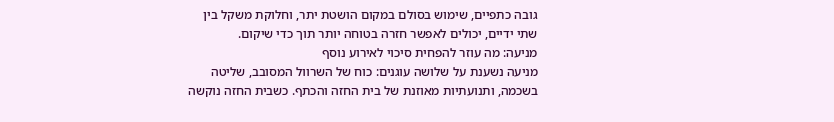גובה כתפיים, שימוש בסולם במקום הושטת יתר, וחלוקת משקל בין שתי ידיים, יכולים לאפשר חזרה בטוחה יותר תוך כדי שיקום.
מניעה: מה עוזר להפחית סיכוי לאירוע נוסף
מניעה נשענת על שלושה עוגנים: כוח של השרוול המסובב, שליטה בשכמה, ותנועתיות מאוזנת של בית החזה והכתף. כשבית החזה נוקשה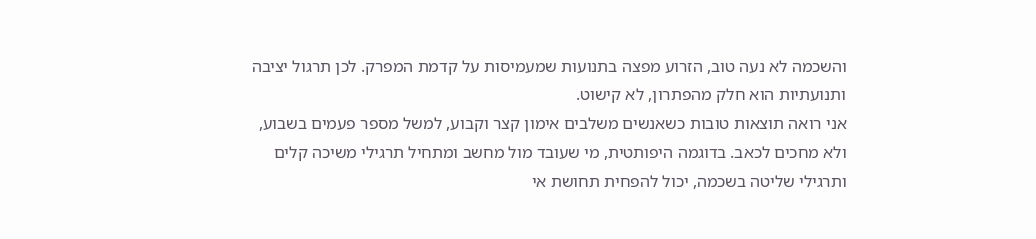והשכמה לא נעה טוב, הזרוע מפצה בתנועות שמעמיסות על קדמת המפרק. לכן תרגול יציבה ותנועתיות הוא חלק מהפתרון, לא קישוט.
אני רואה תוצאות טובות כשאנשים משלבים אימון קצר וקבוע, למשל מספר פעמים בשבוע, ולא מחכים לכאב. בדוגמה היפותטית, מי שעובד מול מחשב ומתחיל תרגילי משיכה קלים ותרגילי שליטה בשכמה, יכול להפחית תחושת אי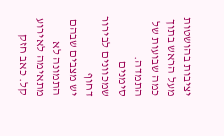יציבות בהושטות מעל הראש בתוך כמה שבועות של התמדה.
סימנים שמכוונים לבירור דחוף
יש מצבים שבהם התמונה לא מתאימה לאירוע קל. כאב חזק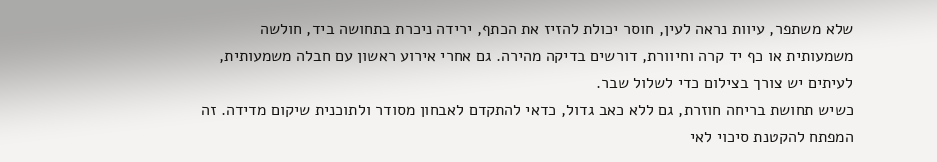שלא משתפר, עיוות נראה לעין, חוסר יכולת להזיז את הכתף, ירידה ניכרת בתחושה ביד, חולשה משמעותית או כף יד קרה וחיוורת, דורשים בדיקה מהירה. גם אחרי אירוע ראשון עם חבלה משמעותית, לעיתים יש צורך בצילום כדי לשלול שבר.
כשיש תחושת בריחה חוזרת, גם ללא כאב גדול, כדאי להתקדם לאבחון מסודר ולתוכנית שיקום מדידה. זה המפתח להקטנת סיכוי לאי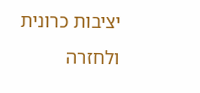יציבות כרונית ולחזרה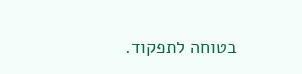בטוחה לתפקוד.